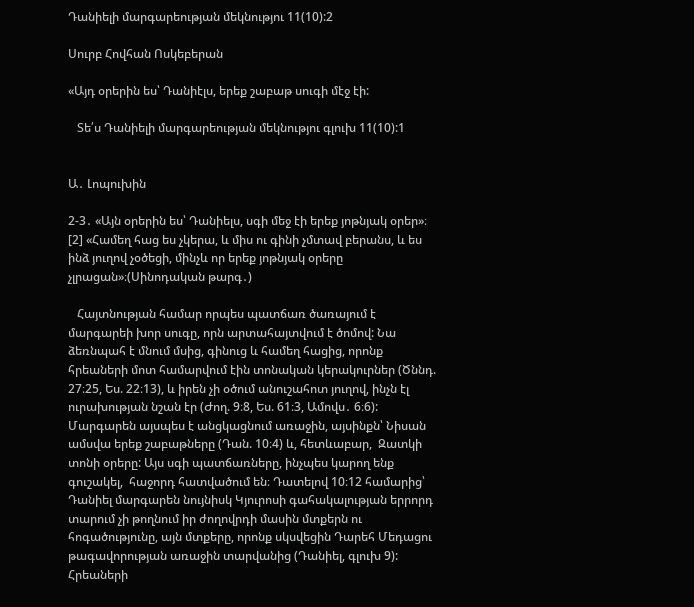Դանիելի մարգարեության մեկնությու 11(10):2

Սուրբ Հովհան Ոսկեբերան

«Այդ օրերին ես՝ Դանիէլս, երեք շաբաթ սուգի մէջ էի:

   Տե՛ս Դանիելի մարգարեության մեկնությու գլուխ 11(10):1


Ա․ Լոպուխին

2-3․ «Այն օրերին ես՝ Դանիելս, սգի մեջ էի երեք յոթնյակ օրեր»։ [2] «Համեղ հաց ես չկերա, և միս ու գինի չմտավ բերանս, և ես ինձ յուղով չօծեցի, մինչև որ երեք յոթնյակ օրերը չլրացան»։(Սինոդական թարգ․)

   Հայտնության համար որպես պատճառ ծառայում է մարգարեի խոր սուգը, որն արտահայտվում է ծոմով: Նա ձեռնպահ է մնում մսից, գինուց և համեղ հացից, որոնք հրեաների մոտ համարվում էին տոնական կերակուրներ (Ծննդ. 27։25, Ես. 22։13), և իրեն չի օծում անուշահոտ յուղով, ինչն էլ ուրախության նշան էր (Ժող. 9։8, Ես. 61։3, Ամովս․ 6։6): Մարգարեն այսպես է անցկացնում առաջին, այսինքն՝ Նիսան ամսվա երեք շաբաթները (Դան. 10։4) և, հետևաբար,  Զատկի տոնի օրերը: Այս սգի պատճառները, ինչպես կարող ենք գուշակել,  հաջորդ հատվածում են։ Դատելով 10։12 համարից՝ Դանիել մարգարեն նույնիսկ Կյուրոսի գահակալության երրորդ տարում չի թողնում իր ժողովրդի մասին մտքերն ու հոգածությունը, այն մտքերը, որոնք սկսվեցին Դարեհ Մեդացու թագավորության առաջին տարվանից (Դանիել, գլուխ 9): Հրեաների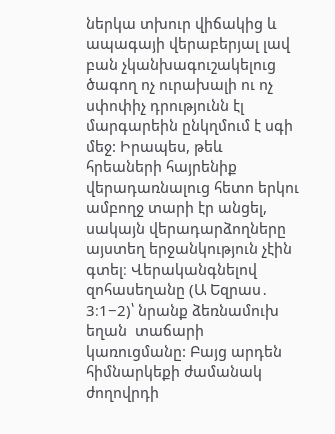ներկա տխուր վիճակից և ապագայի վերաբերյալ լավ բան չկանխագուշակելուց ծագող ոչ ուրախալի ու ոչ սփոփիչ դրությունն էլ մարգարեին ընկղմում է սգի մեջ: Իրապես, թեև հրեաների հայրենիք վերադառնալուց հետո երկու ամբողջ տարի էր անցել, սակայն վերադարձողները այստեղ երջանկություն չէին գտել։ Վերականգնելով զոհասեղանը (Ա Եզրաս․ 3։1−2)՝ նրանք ձեռնամուխ եղան  տաճարի կառուցմանը: Բայց արդեն հիմնարկեքի ժամանակ ժողովրդի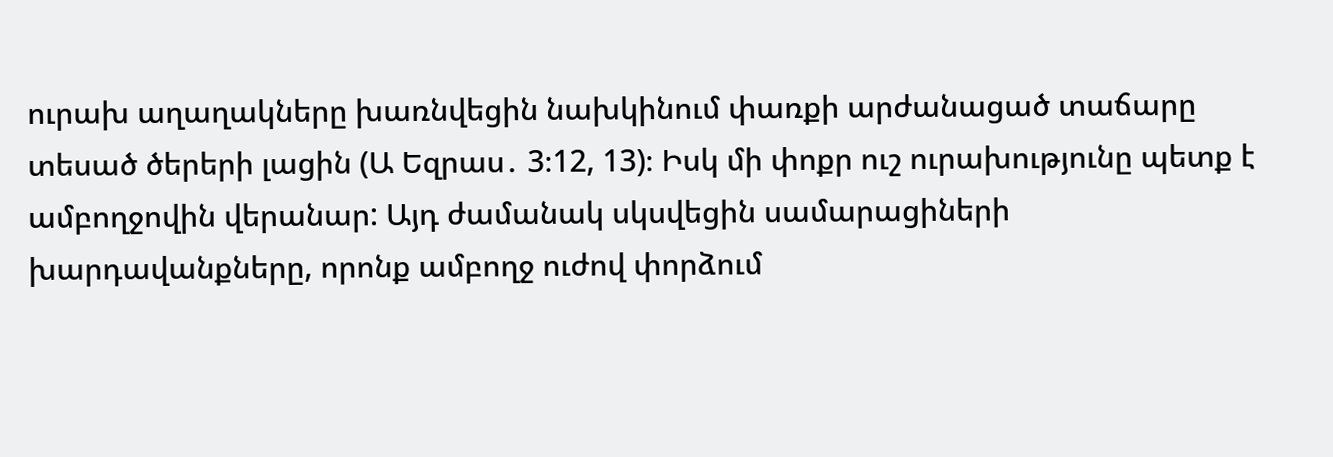ուրախ աղաղակները խառնվեցին նախկինում փառքի արժանացած տաճարը տեսած ծերերի լացին (Ա Եզրաս․ 3։12, 13)։ Իսկ մի փոքր ուշ ուրախությունը պետք է ամբողջովին վերանար: Այդ ժամանակ սկսվեցին սամարացիների խարդավանքները, որոնք ամբողջ ուժով փորձում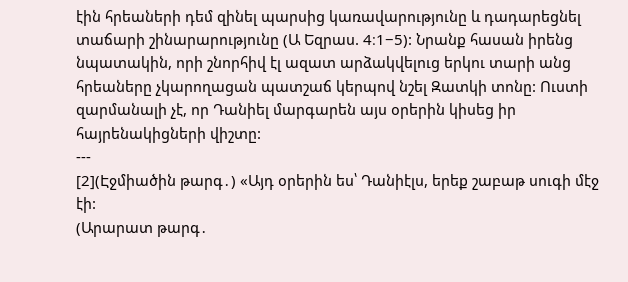էին հրեաների դեմ զինել պարսից կառավարությունը և դադարեցնել տաճարի շինարարությունը (Ա Եզրաս. 4։1−5): Նրանք հասան իրենց նպատակին, որի շնորհիվ էլ ազատ արձակվելուց երկու տարի անց հրեաները չկարողացան պատշաճ կերպով նշել Զատկի տոնը: Ուստի զարմանալի չէ, որ Դանիել մարգարեն այս օրերին կիսեց իր հայրենակիցների վիշտը:
---
[2](Էջմիածին թարգ․) «Այդ օրերին ես՝ Դանիէլս, երեք շաբաթ սուգի մէջ էի:
(Արարատ թարգ․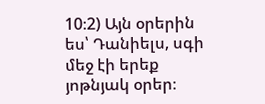10։2) Այն օրերին ես՝ Դանիելս, սգի մեջ էի երեք յոթնյակ օրեր։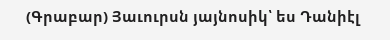(Գրաբար) Յաւուրսն յայնոսիկ՝ ես Դանիէլ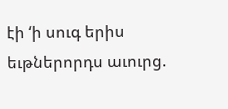էի ‘ի սուգ երիս եւթներորդս աւուրց.